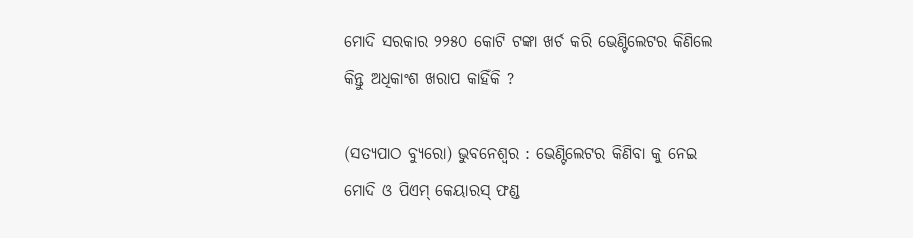ମୋଦି ସରକାର ୨୨୫୦ କୋଟି ଟଙ୍କା ଖର୍ଚ କରି ଭେଣ୍ଟିଲେଟର କିଣିଲେ କିନ୍ତୁ ଅଧିକାଂଶ ଖରାପ କାହିଁକି ?

(ସତ୍ୟପାଠ ବ୍ୟୁରୋ) ଭୁବନେଶ୍ୱର : ଭେଣ୍ଟିଲେଟର କିଣିବା କୁ ନେଇ ମୋଦି ଓ ପିଏମ୍ କେୟାରସ୍ ଫଣ୍ଡ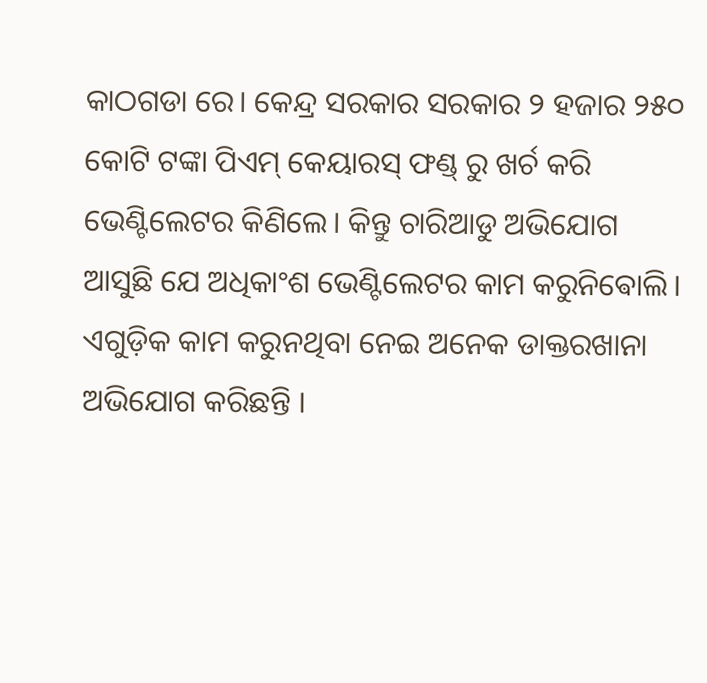କାଠଗଡା ରେ। କେନ୍ଦ୍ର ସରକାର ସରକାର ୨ ହଜାର ୨୫୦ କୋଟି ଟଙ୍କା ପିଏମ୍ କେୟାରସ୍ ଫଣ୍ଡ୍ ରୁ ଖର୍ଚ କରି ଭେଣ୍ଟିଲେଟର କିଣିଲେ। କିନ୍ତୁ ଚାରିଆଡୁ ଅଭିଯୋଗ ଆସୁଛି ଯେ ଅଧିକାଂଶ ଭେଣ୍ଟିଲେଟର କାମ କରୁନିଵୋଲି। ଏଗୁଡ଼ିକ କାମ କରୁନଥିବା ନେଇ ଅନେକ ଡାକ୍ତରଖାନା ଅଭିଯୋଗ କରିଛନ୍ତି ।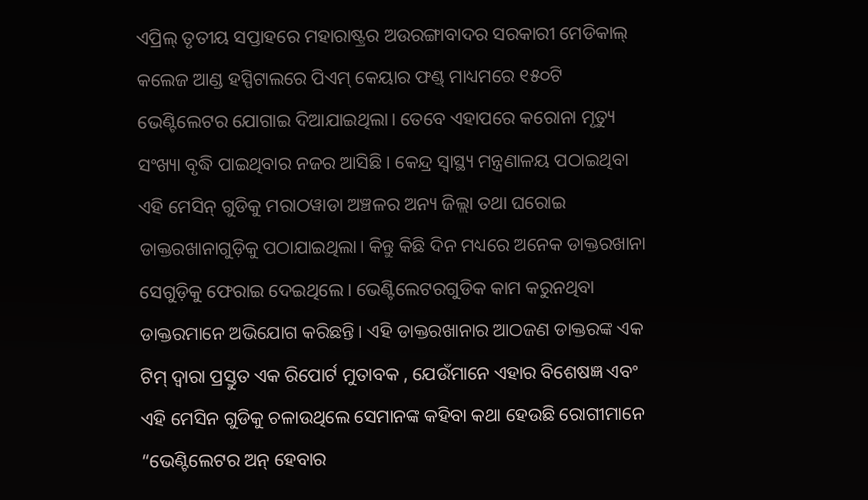ଏପ୍ରିଲ୍ ତୃତୀୟ ସପ୍ତାହରେ ମହାରାଷ୍ଟ୍ରର ଅଉରଙ୍ଗାବାଦର ସରକାରୀ ମେଡିକାଲ୍ କଲେଜ ଆଣ୍ଡ ହସ୍ପିଟାଲରେ ପିଏମ୍ କେୟାର ଫଣ୍ଡ୍ ମାଧ୍ୟମରେ ୧୫୦ଟି ଭେଣ୍ଟିଲେଟର ଯୋଗାଇ ଦିଆଯାଇଥିଲା। ତେବେ ଏହାପରେ କରୋନା ମୃତ୍ୟୁ ସଂଖ୍ୟା ବୃଦ୍ଧି ପାଇଥିବାର ନଜର ଆସିଛି। କେନ୍ଦ୍ର ସ୍ୱାସ୍ଥ୍ୟ ମନ୍ତ୍ରଣାଳୟ ପଠାଇଥିବା ଏହି ମେସିନ୍ ଗୁଡିକୁ ମରାଠୱାଡା ଅଞ୍ଚଳର ଅନ୍ୟ ଜିଲ୍ଲା ତଥା ଘରୋଇ ଡାକ୍ତରଖାନାଗୁଡ଼ିକୁ ପଠାଯାଇଥିଲା। କିନ୍ତୁ କିଛି ଦିନ ମଧ୍ୟରେ ଅନେକ ଡାକ୍ତରଖାନା ସେଗୁଡ଼ିକୁ ଫେରାଇ ଦେଇଥିଲେ। ଭେଣ୍ଟିଲେଟରଗୁଡିକ କାମ କରୁନଥିବା ଡାକ୍ତରମାନେ ଅଭିଯୋଗ କରିଛନ୍ତି। ଏହି ଡାକ୍ତରଖାନାର ଆଠଜଣ ଡାକ୍ତରଙ୍କ ଏକ ଟିମ୍ ଦ୍ବାରା ପ୍ରସ୍ତୁତ ଏକ ରିପୋର୍ଟ ମୁତାବକ , ଯେଉଁମାନେ ଏହାର ବିଶେଷଜ୍ଞ ଏବଂ ଏହି ମେସିନ ଗୁଡିକୁ ଚଳାଉଥିଲେ ସେମାନଙ୍କ କହିବା କଥା ହେଉଛି ରୋଗୀମାନେ “ଭେଣ୍ଟିଲେଟର ଅନ୍ ହେବାର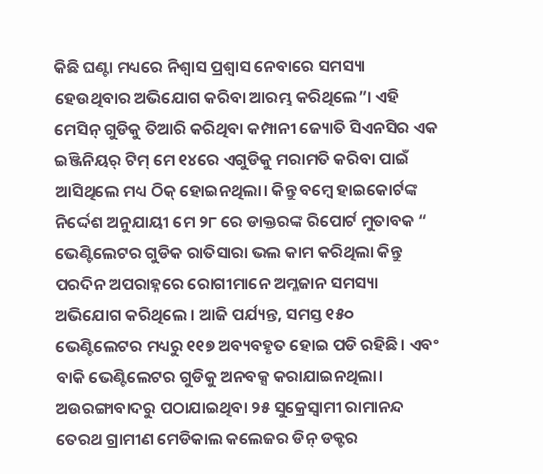କିଛି ଘଣ୍ଟା ମଧ୍ୟରେ ନିଶ୍ୱାସ ପ୍ରଶ୍ୱାସ ନେବାରେ ସମସ୍ୟା ହେଉଥିବାର ଅଭିଯୋଗ କରିବା ଆରମ୍ଭ କରିଥିଲେ”। ଏହି ମେସିନ୍ ଗୁଡିକୁ ତିଆରି କରିଥିବା କମ୍ପାନୀ ଜ୍ୟୋତି ସିଏନସିର ଏକ ଇଞ୍ଜିନିୟର୍ ଟିମ୍ ମେ ୧୪ରେ ଏଗୁଡିକୁ ମରାମତି କରିବା ପାଇଁ ଆସିଥିଲେ ମଧ୍ୟ ଠିକ୍ ହୋଇନଥିଲା। କିନ୍ତୁ ବମ୍ବେ ହାଇକୋର୍ଟଙ୍କ ନିର୍ଦ୍ଦେଶ ଅନୁଯାୟୀ ମେ ୨୮ ରେ ଡାକ୍ତରଙ୍କ ରିପୋର୍ଟ ମୁତାବକ “ ଭେଣ୍ଟିଲେଟର ଗୁଡିକ ରାତିସାରା ଭଲ କାମ କରିଥିଲା କିନ୍ତୁ ପରଦିନ ଅପରାହ୍ନରେ ରୋଗୀମାନେ ଅମ୍ଳଜାନ ସମସ୍ୟା ଅଭିଯୋଗ କରିଥିଲେ । ଆଜି ପର୍ଯ୍ୟନ୍ତ, ସମସ୍ତ ୧୫୦ ଭେଣ୍ଟିଲେଟର ମଧ୍ୟରୁ ୧୧୭ ଅବ୍ୟବହୃତ ହୋଇ ପଡି ରହିଛି। ଏବଂ ବାକି ଭେଣ୍ଟିଲେଟର ଗୁଡିକୁ ଅନବକ୍ସ କରାଯାଇନଥିଲା। ଅଉରଙ୍ଗାବାଦରୁ ପଠାଯାଇଥିବା ୨୫ ସୁକ୍ରେସ୍ୱାମୀ ରାମାନନ୍ଦ ତେରଥ ଗ୍ରାମୀଣ ମେଡିକାଲ କଲେଜର ଡିନ୍ ଡକ୍ଟର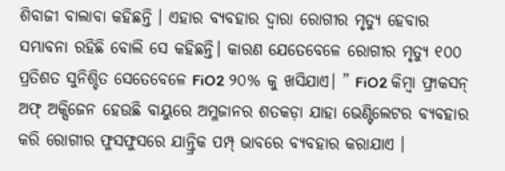ଶିବାଜୀ ବାଲାବା କହିଛନ୍ତି । ଏହାର ବ୍ୟବହାର ଦ୍ବାରା ରୋଗୀର ମୃତ୍ୟୁ ହେବାର ସମ୍ଭାବନା ରହିଛି ବୋଲି ସେ କହିଛନ୍ତି। କାରଣ ଯେତେବେଳେ ରୋଗୀର ମୃତ୍ୟୁ ୧୦୦ ପ୍ରତିଶତ ସୁନିଶ୍ଚିତ ସେତେବେଳେ FiO2 ୨୦% କୁ ଖସିଯାଏ। ” FiO2 କିମ୍ବା ଫ୍ରାକସନ୍ ଅଫ୍ ଅକ୍ସିଜେନ ହେଉଛି ବାୟୁରେ ଅମ୍ଳଜାନର ଶତକଡ଼ା ଯାହା ଭେଣ୍ଟିଲେଟର ବ୍ୟବହାର କରି ରୋଗୀର ଫୁସଫୁସରେ ଯାନ୍ତ୍ରିକ ପମ୍ପ୍ ଭାବରେ ବ୍ୟବହାର କରାଯାଏ ।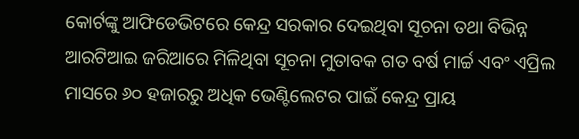କୋର୍ଟଙ୍କୁ ଆଫିଡେଭିଟରେ କେନ୍ଦ୍ର ସରକାର ଦେଇଥିବା ସୂଚନା ତଥା ବିଭିନ୍ନ ଆରଟିଆଇ ଜରିଆରେ ମିଳିଥିବା ସୂଚନା ମୁତାବକ ଗତ ବର୍ଷ ମାର୍ଚ୍ଚ ଏବଂ ଏପ୍ରିଲ ମାସରେ ୬୦ ହଜାରରୁ ଅଧିକ ଭେଣ୍ଟିଲେଟର ପାଇଁ କେନ୍ଦ୍ର ପ୍ରାୟ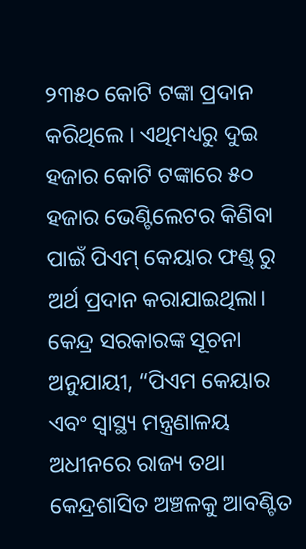୨୩୫୦ କୋଟି ଟଙ୍କା ପ୍ରଦାନ କରିଥିଲେ । ଏଥିମଧ୍ୟରୁ ଦୁଇ ହଜାର କୋଟି ଟଙ୍କାରେ ୫୦ ହଜାର ଭେଣ୍ଟିଲେଟର କିଣିବା ପାଇଁ ପିଏମ୍ କେୟାର ଫଣ୍ଡ୍ ରୁ ଅର୍ଥ ପ୍ରଦାନ କରାଯାଇଥିଲା। କେନ୍ଦ୍ର ସରକାରଙ୍କ ସୂଚନା ଅନୁଯାୟୀ, “ପିଏମ କେୟାର ଏବଂ ସ୍ୱାସ୍ଥ୍ୟ ମନ୍ତ୍ରଣାଳୟ ଅଧୀନରେ ରାଜ୍ୟ ତଥା କେନ୍ଦ୍ରଶାସିତ ଅଞ୍ଚଳକୁ ଆବଣ୍ଟିତ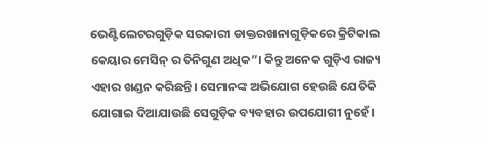ଭେଣ୍ଟିଲେଟରଗୁଡ଼ିକ ସରକାରୀ ଡାକ୍ତରଖାନାଗୁଡ଼ିକରେ କ୍ରିଟିକାଲ କେୟାର ମେସିନ୍ ର ତିନିଗୁଣ ଅଧିକ”। କିନ୍ତୁ ଅନେକ ଗୁଡ଼ିଏ ରାଜ୍ୟ ଏହାର ଖଣ୍ଡନ କରିଛନ୍ତି। ସେମାନଙ୍କ ଅଭିଯୋଗ ହେଉଛି ଯେତିକି ଯୋଗାଇ ଦିଆଯାଉଛି ସେଗୁଡ଼ିକ ବ୍ୟବହାର ଉପଯୋଗୀ ନୁହେଁ।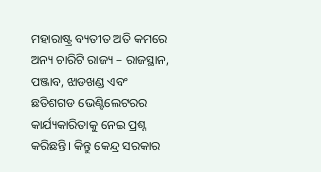ମହାରାଷ୍ଟ୍ର ବ୍ୟତୀତ ଅତି କମରେ ଅନ୍ୟ ଚାରିଟି ରାଜ୍ୟ – ରାଜସ୍ଥାନ, ପଞ୍ଜାବ, ଝାଡଖଣ୍ଡ ଏବଂ ଛତିଶଗଡ ଭେଣ୍ଟିଲେଟରର କାର୍ଯ୍ୟକାରିତାକୁ ନେଇ ପ୍ରଶ୍ନ କରିଛନ୍ତି। କିନ୍ତୁ କେନ୍ଦ୍ର ସରକାର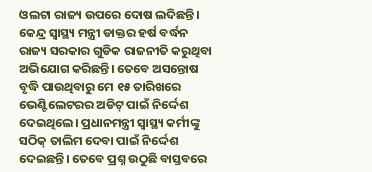ଓଲଟା ରାଜ୍ୟ ଉପରେ ଦୋଷ ଲଦିଛନ୍ତି। କେନ୍ଦ୍ର ସ୍ବାସ୍ଥ୍ୟ ମନ୍ତ୍ରୀ ଡାକ୍ତର ହର୍ଷ ବର୍ଦ୍ଧନ ରାଜ୍ୟ ସରକାର ଗୁଡିକ ରାଜନୀତି କରୁଥିବା ଅଭିଯୋଗ କରିଛନ୍ତି। ତେବେ ଅସନ୍ତୋଷ ବୃଦ୍ଧି ପାଉଥିବାରୁ ମେ ୧୫ ତାରିଖରେ ଭେଣ୍ଟିଲେଟରର ଅଡିଟ୍ ପାଇଁ ନିର୍ଦ୍ଦେଶ ଦେଇଥିଲେ। ପ୍ରଧାନମନ୍ତ୍ରୀ ସ୍ୱାସ୍ଥ୍ୟ କର୍ମୀଙ୍କୁ ସଠିକ୍ ତାଲିମ ଦେବା ପାଇଁ ନିର୍ଦ୍ଦେଶ ଦେଇଛନ୍ତି। ତେବେ ପ୍ରଶ୍ନ ଉଠୁଛି ବାସ୍ତବରେ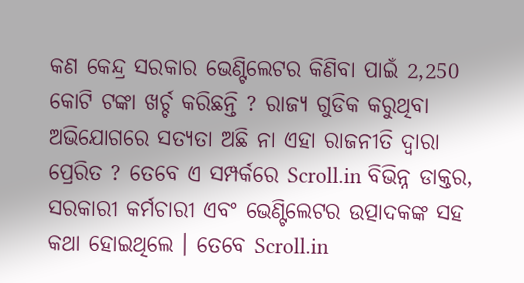କଣ କେନ୍ଦ୍ର ସରକାର ଭେଣ୍ଟିଲେଟର କିଣିବା ପାଇଁ 2,250 କୋଟି ଟଙ୍କା ଖର୍ଚ୍ଚ କରିଛନ୍ତି ? ରାଜ୍ୟ ଗୁଡିକ କରୁଥିବା ଅଭିଯୋଗରେ ସତ୍ୟତା ଅଛି ନା ଏହା ରାଜନୀତି ଦ୍ୱାରା ପ୍ରେରିତ ? ତେବେ ଏ ସମ୍ପର୍କରେ Scroll.in ବିଭିନ୍ନ ଡାକ୍ତର, ସରକାରୀ କର୍ମଚାରୀ ଏବଂ ଭେଣ୍ଟିଲେଟର ଉତ୍ପାଦକଙ୍କ ସହ କଥା ହୋଇଥିଲେ । ତେବେ Scroll.in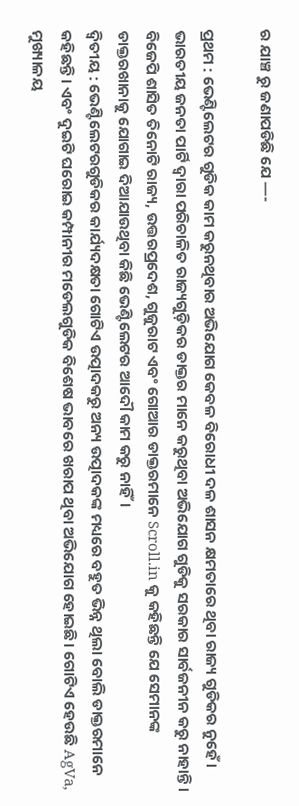ର ଯାଞ୍ଚ ରୁ ଜଣାପଡିଛି ଯେ —-

ପ୍ରଥମ : ଭେଣ୍ଟିଲେଟର ଗୁଡିକ କାମ କରୁନଥିବାର ଅଭିଯୋଗ କେବଳ ବିରୋଧୀ ଦଳ ଶାସନ କ୍ଷମତାରେ ଥିବା ରାଜ୍ୟ ଗୁଡିକର ନୁହେଁ। ଭାରତୀୟ ଜନତା ପାର୍ଟି ଦ୍ୱାରା ପରିଚାଳିତ ରାଜ୍ୟଗୁଡ଼ିକର ଡାକ୍ତର ମାନେ କରୁଥିବା ଅଭିଯୋଗ ଗୁଡିକୁ ସରକାର ସାର୍ବଜନୀନ କରୁ ନାହାନ୍ତି। ବିଜେପି ଶାସିତ ତିନୋଟି ରାଜ୍ୟ, ଉତ୍ତରପ୍ରଦେଶ, ଗୁଜୁରାଟ ଏବଂ ଗୋଆର ଡାକ୍ତରମାନେ Scroll.in କୁ କହିଛନ୍ତି ଯେ ସେମାନଙ୍କ ଡାକ୍ତରଖାନାକୁ ଯୋଗାଇ ଦିଆଯାଉଥିବା କିଛି ଭେଣ୍ଟିଲେଟର ଆଦୌ କାମ କରୁ ନାହିଁ।
ଦ୍ୱିତୀୟ : ଭେଣ୍ଟିଲେଟରଗୁଡିକର କାର୍ଯ୍ୟଦକ୍ଷତା ଗୋଟିଏ ଉତ୍ପାଦକରୁ ଅନ୍ୟ ଉତ୍ପାଦକଙ୍କ ମଧ୍ୟରେ ବହୁତ ଭିନ୍ନ ଥିଲା ବୋଲି ଡାକ୍ତରମାନେ କହିଛନ୍ତି। ଏବଂ ଦୁଇଟି ଘରୋଇ କମ୍ପାନୀର ମଡେଲଗୁଡିକ ବିଶେଷ ଭାବରେ ଖରାପ ଥିବା ଅଭିଯୋଗ ହୋଇଛି। ଗୋଟିଏ ହେଉଛି AgVa, ମୁଖ୍ୟାଳୟ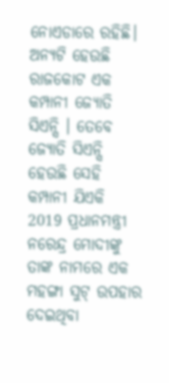ନୋଏଡାରେ ରହିଛି। ଅନ୍ୟଟି ହେଉଛି ରାଜକୋଟ ଏକ କମ୍ପାନୀ ଜ୍ୟୋତି ସିଏନ୍ସି । ତେବେ ଜ୍ୟୋତି ସିଏନ୍ସି ହେଉଛି ସେହି କମ୍ପାନୀ ଯିଏକି 2019 ପ୍ରଧାନମନ୍ତ୍ରୀ ନରେନ୍ଦ୍ର ମୋଦୀଙ୍କୁ ତାଙ୍କ ନାମରେ ଏକ ମହଙ୍ଗା ସୁଟ୍ ଉପହାର ଦେଇଥିବା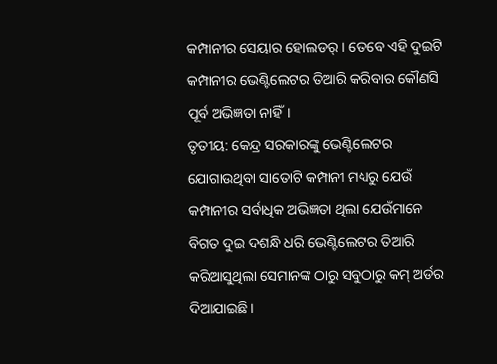କମ୍ପାନୀର ସେୟାର ହୋଲଡର୍। ତେବେ ଏହି ଦୁଇଟି କମ୍ପାନୀର ଭେଣ୍ଟିଲେଟର ତିଆରି କରିବାର କୌଣସି ପୂର୍ବ ଅଭିଜ୍ଞତା ନାହିଁ।
ତୃତୀୟ: କେନ୍ଦ୍ର ସରକାରଙ୍କୁ ଭେଣ୍ଟିଲେଟର ଯୋଗାଉଥିବା ସାତୋଟି କମ୍ପାନୀ ମଧ୍ୟରୁ ଯେଉଁ କମ୍ପାନୀର ସର୍ବାଧିକ ଅଭିଜ୍ଞତା ଥିଲା ଯେଉଁମାନେ ବିଗତ ଦୁଇ ଦଶନ୍ଧି ଧରି ଭେଣ୍ଟିଲେଟର ତିଆରି କରିଆସୁଥିଲା ସେମାନଙ୍କ ଠାରୁ ସବୁଠାରୁ କମ୍ ଅର୍ଡର ଦିଆଯାଇଛି।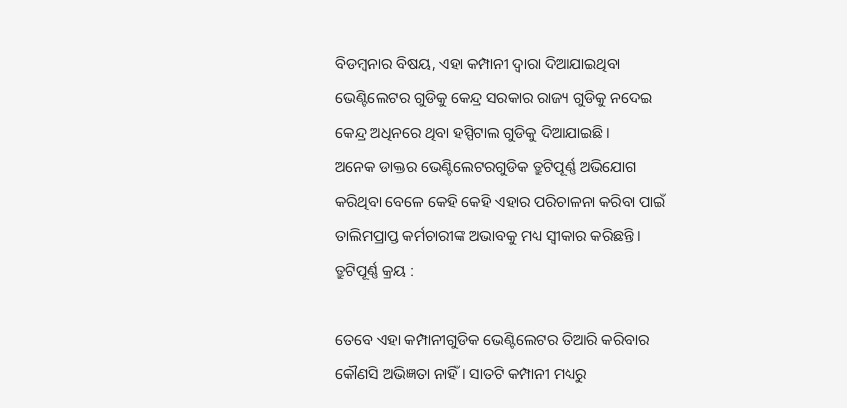ବିଡମ୍ବନାର ବିଷୟ, ଏହା କମ୍ପାନୀ ଦ୍ୱାରା ଦିଆଯାଇଥିବା ଭେଣ୍ଟିଲେଟର ଗୁଡିକୁ କେନ୍ଦ୍ର ସରକାର ରାଜ୍ୟ ଗୁଡିକୁ ନଦେଇ କେନ୍ଦ୍ର ଅଧିନରେ ଥିବା ହସ୍ପିଟାଲ ଗୁଡିକୁ ଦିଆଯାଇଛି।
ଅନେକ ଡାକ୍ତର ଭେଣ୍ଟିଲେଟରଗୁଡିକ ତ୍ରୁଟିପୂର୍ଣ୍ଣ ଅଭିଯୋଗ କରିଥିବା ବେଳେ କେହି କେହି ଏହାର ପରିଚାଳନା କରିବା ପାଇଁ ତାଲିମପ୍ରାପ୍ତ କର୍ମଚାରୀଙ୍କ ଅଭାବକୁ ମଧ୍ୟ ସ୍ୱୀକାର କରିଛନ୍ତି ।
ତ୍ରୁଟିପୂର୍ଣ୍ଣ କ୍ରୟ :

ତେବେ ଏହା କମ୍ପାନୀଗୁଡିକ ଭେଣ୍ଟିଲେଟର ତିଆରି କରିବାର କୌଣସି ଅଭିଜ୍ଞତା ନାହିଁ । ସାତଟି କମ୍ପାନୀ ମଧ୍ୟରୁ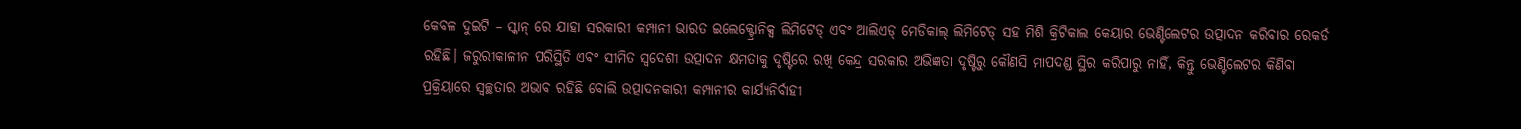କେବଳ ଦୁଇଟି – ସ୍କାନ୍ ରେ ଯାହା ସରକାରୀ କମ୍ପାନୀ ଭାରତ ଇଲେକ୍ଟ୍ରୋନିକ୍ସ ଲିମିଟେଡ୍ ଏବଂ ଆଲିଏଡ୍ ମେଡିକାଲ୍ ଲିମିଟେଡ୍ ସହ ମିଶି କ୍ରିଟିକାଲ କେୟାର ଭେଣ୍ଟିଲେଟର ଉତ୍ପାଦନ କରିବାର ରେକର୍ଡ ରହିଛି। ଜରୁରୀକାଳୀନ ପରିସ୍ଥିତି ଏବଂ ସୀମିତ ସ୍ୱଦେଶୀ ଉତ୍ପାଦନ କ୍ଷମତାକୁ ଦୃଷ୍ଟିରେ ରଖି କେନ୍ଦ୍ର ସରକାର ଅଭିଜ୍ଞତା ଦୃଷ୍ଟିରୁ କୌଣସି ମାପଦଣ୍ଡ ସ୍ଥିର କରିପାରୁ ନାହିଁ, କିନ୍ତୁ ଭେଣ୍ଟିଲେଟର କିଣିବା ପ୍ରକ୍ରିୟାରେ ସ୍ୱଚ୍ଛତାର ଅଭାବ ରହିଛି ବୋଲି ଉତ୍ପାଦନକାରୀ କମ୍ପାନୀର କାର୍ଯ୍ୟନିର୍ବାହୀ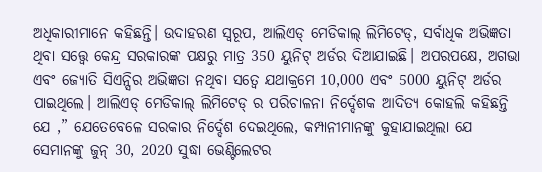ଅଧିକାରୀମାନେ କହିଛନ୍ତି। ଉଦାହରଣ ସ୍ଵରୂପ, ଆଲିଏଡ୍ ମେଡିକାଲ୍ ଲିମିଟେଡ୍, ସର୍ବାଧିକ ଅଭିଜ୍ଞତା ଥିବା ସତ୍ତ୍ବେ କେନ୍ଦ୍ର ସରକାରଙ୍କ ପକ୍ଷରୁ ମାତ୍ର 350 ୟୁନିଟ୍ ଅର୍ଡର ଦିଆଯାଇଛି। ଅପରପକ୍ଷେ, ଅଗଭା ଏବଂ ଜ୍ୟୋତି ସିଏନ୍ସିର ଅଭିଜ୍ଞତା ନଥିବା ସତ୍ବେ ଯଥାକ୍ରମେ 10,000 ଏବଂ 5000 ୟୁନିଟ୍ ଅର୍ଡର ପାଇଥିଲେ। ଆଲିଏଡ୍ ମେଡିକାଲ୍ ଲିମିଟେଡ୍ ର ପରିଚାଳନା ନିର୍ଦ୍ଦେଶକ ଆଦିତ୍ୟ କୋହଲି କହିଛନ୍ତି ଯେ ,” ଯେତେବେଳେ ସରକାର ନିର୍ଦ୍ଦେଶ ଦେଇଥିଲେ, କମ୍ପାନୀମାନଙ୍କୁ କୁହାଯାଇଥିଲା ଯେ ସେମାନଙ୍କୁ ଜୁନ୍ 30, 2020 ସୁଦ୍ଧା ଭେଣ୍ଟିଲେଟର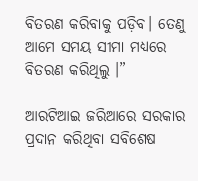ବିତରଣ କରିବାକୁ ପଡ଼ିବ। ତେଣୁ ଆମେ ସମୟ ସୀମା ମଧ୍ୟରେ ବିତରଣ କରିଥିଲୁ ।”

ଆରଟିଆଇ ଜରିଆରେ ସରକାର ପ୍ରଦାନ କରିଥିବା ସବିଶେଷ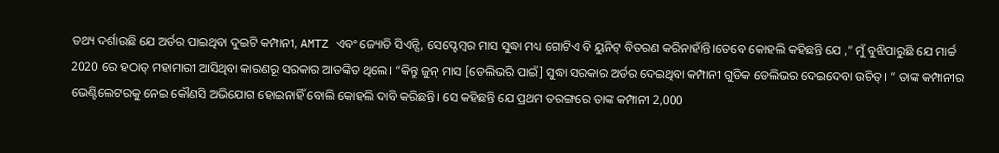ତଥ୍ୟ ଦର୍ଶାଉଛି ଯେ ଅର୍ଡର ପାଇଥିବା ଦୁଇଟି କମ୍ପାନୀ, AMTZ ଏବଂ ଜ୍ୟୋତି ସିଏନ୍ସି, ସେପ୍ଟେମ୍ବର ମାସ ସୁଦ୍ଧା ମଧ୍ୟ ଗୋଟିଏ ବି ୟୁନିଟ୍ ବିତରଣ କରିନାହାଁନ୍ତି।ତେବେ କୋହଲି କହିଛନ୍ତି ଯେ ,” ମୁଁ ବୁଝିପାରୁଛି ଯେ ମାର୍ଚ୍ଚ 2020 ରେ ହଠାତ୍ ମହାମାରୀ ଆସିଥିବା କାରଣରୂ ସରକାର ଆତଙ୍କିତ ଥିଲେ। “କିନ୍ତୁ ଜୁନ୍ ମାସ [ଡେଲିଭରି ପାଇଁ] ସୁଦ୍ଧା ସରକାର ଅର୍ଡର ଦେଇଥିବା କମ୍ପାନୀ ଗୁଡିକ ଡେଲିଭର ଦେଇଦେବା ଉଚିତ୍। ” ତାଙ୍କ କମ୍ପାନୀର ଭେଣ୍ଟିଲେଟରକୁ ନେଇ କୌଣସି ଅଭିଯୋଗ ହୋଇନାହିଁ ବୋଲି କୋହଲି ଦାବି କରିଛନ୍ତି। ସେ କହିଛନ୍ତି ଯେ ପ୍ରଥମ ତରଙ୍ଗରେ ତାଙ୍କ କମ୍ପାନୀ 2,000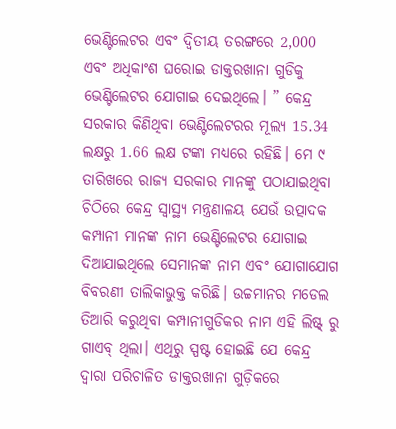ଭେଣ୍ଟିଲେଟର ଏବଂ ଦ୍ୱିତୀୟ ତରଙ୍ଗରେ 2,000 ଏବଂ ଅଧିକାଂଶ ଘରୋଇ ଡାକ୍ତରଖାନା ଗୁଡିକୁ ଭେଣ୍ଟିଲେଟର ଯୋଗାଇ ଦେଇଥିଲେ। ” କେନ୍ଦ୍ର ସରକାର କିଣିଥିବା ଭେଣ୍ଟିଲେଟରର ମୂଲ୍ୟ 15.34 ଲକ୍ଷରୁ 1.66 ଲକ୍ଷ ଟଙ୍କା ମଧ୍ୟରେ ରହିଛି। ମେ ୯ ତାରିଖରେ ରାଜ୍ୟ ସରକାର ମାନଙ୍କୁ ପଠାଯାଇଥିବା ଚିଠିରେ କେନ୍ଦ୍ର ସ୍ୱାସ୍ଥ୍ୟ ମନ୍ତ୍ରଣାଳୟ ଯେଉଁ ଉତ୍ପାଦକ କମ୍ପାନୀ ମାନଙ୍କ ନାମ ଭେଣ୍ଟିଲେଟର ଯୋଗାଇ ଦିଆଯାଇଥିଲେ ସେମାନଙ୍କ ନାମ ଏବଂ ଯୋଗାଯୋଗ ବିବରଣୀ ତାଲିକାଭୁକ୍ତ କରିଛି। ଉଚ୍ଚମାନର ମଡେଲ ତିଆରି କରୁଥିବା କମ୍ପାନୀଗୁଡିକର ନାମ ଏହି ଲିଷ୍ଟ୍ ରୁ ଗାଏବ୍ ଥିଲା। ଏଥିରୁ ସ୍ପଷ୍ଟ ହୋଇଛି ଯେ କେନ୍ଦ୍ର ଦ୍ୱାରା ପରିଚାଳିତ ଡାକ୍ତରଖାନା ଗୁଡ଼ିକରେ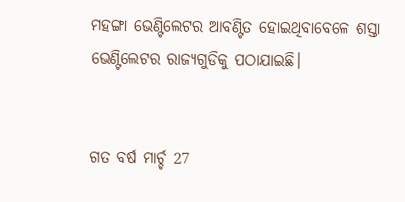ମହଙ୍ଗା ଭେଣ୍ଟିଲେଟର ଆବଣ୍ଟିତ ହୋଇଥିବାବେଳେ ଶସ୍ତା ଭେଣ୍ଟିଲେଟର ରାଜ୍ୟଗୁଡିକୁ ପଠାଯାଇଛି।


ଗତ ବର୍ଷ ମାର୍ଚ୍ଚ 27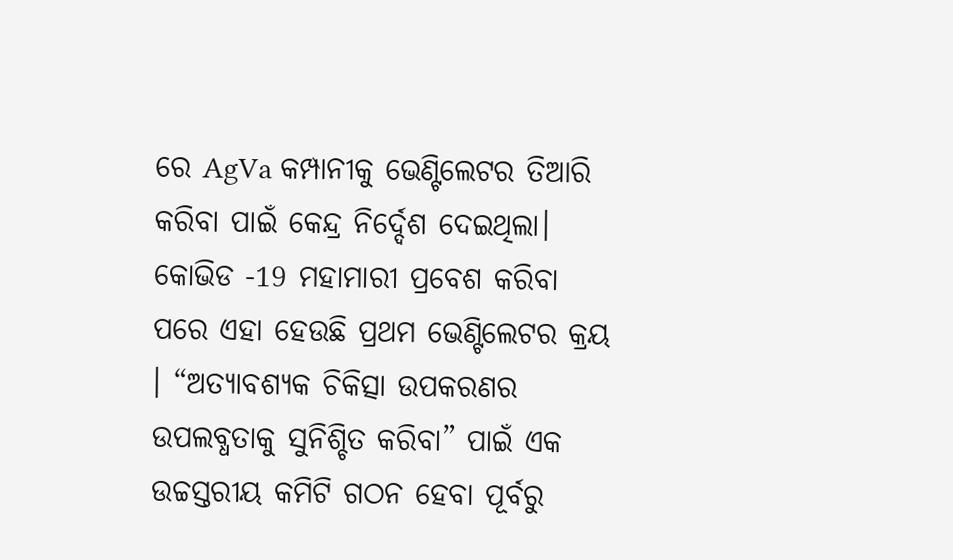ରେ AgVa କମ୍ପାନୀକୁ ଭେଣ୍ଟିଲେଟର ତିଆରି କରିବା ପାଇଁ କେନ୍ଦ୍ର ନିର୍ଦ୍ଦେଶ ଦେଇଥିଲା। କୋଭିଡ -19 ମହାମାରୀ ପ୍ରବେଶ କରିବା ପରେ ଏହା ହେଉଛି ପ୍ରଥମ ଭେଣ୍ଟିଲେଟର କ୍ରୟ । “ଅତ୍ୟାବଶ୍ୟକ ଚିକିତ୍ସା ଉପକରଣର ଉପଲବ୍ଧତାକୁ ସୁନିଶ୍ଚିତ କରିବା” ପାଇଁ ଏକ ଉଚ୍ଚସ୍ତରୀୟ କମିଟି ଗଠନ ହେବା ପୂର୍ବରୁ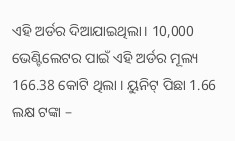ଏହି ଅର୍ଡର ଦିଆଯାଇଥିଲା। 10,000 ଭେଣ୍ଟିଲେଟର ପାଇଁ ଏହି ଅର୍ଡର ମୂଲ୍ୟ 166.38 କୋଟି ଥିଲା । ୟୁନିଟ୍ ପିଛା 1.66 ଲକ୍ଷ ଟଙ୍କା –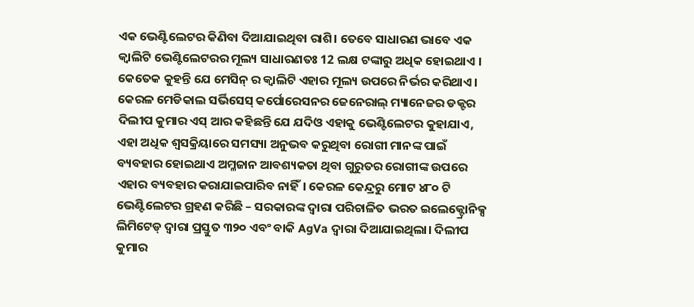ଏକ ଭେଣ୍ଟିଲେଟର କିଣିବା ଦିଆଯାଇଥିବା ରାଶି। ତେବେ ସାଧାରଣ ଭାବେ ଏକ କ୍ବାଲିଟି ଭେଣ୍ଟିଲେଟରର ମୂଲ୍ୟ ସାଧାରଣତଃ 12 ଲକ୍ଷ ଟଙ୍କାରୁ ଅଧିକ ହୋଇଥାଏ । କେତେକ କୁହନ୍ତି ଯେ ମେସିନ୍ ର କ୍ବାଲିଟି ଏହାର ମୂଲ୍ୟ ଉପରେ ନିର୍ଭର କରିଥାଏ। କେରଳ ମେଡିକାଲ ସର୍ଭିସେସ୍ କର୍ପୋରେସନର ଜେନେରାଲ୍ ମ୍ୟାନେଜର ଡକ୍ଟର ଦିଲୀପ କୁମାର ଏସ୍ ଆର କହିଛନ୍ତି ଯେ ଯଦିଓ ଏହାକୁ ଭେଣ୍ଟିଲେଟର କୁହାଯାଏ, ଏହା ଅଧିକ ଶ୍ବସକ୍ରିୟାରେ ସମସ୍ୟା ଅନୁଭବ କରୁଥିବା ରୋଗୀ ମାନଙ୍କ ପାଇଁ ବ୍ୟବହାର ହୋଇଥାଏ ଅମ୍ଳଜାନ ଆବଶ୍ୟକତା ଥିବା ଗୁରୁତର ରୋଗୀଙ୍କ ଉପରେ ଏହାର ବ୍ୟବହାର କରାଯାଇପାରିବ ନାହିଁ। କେରଳ କେନ୍ଦ୍ରରୁ ମୋଟ ୪୮୦ ଟି ଭେଣ୍ଟିଲେଟର ଗ୍ରହଣ କରିଛି – ସରକାରଙ୍କ ଦ୍ୱାରା ପରିଚାଳିତ ଭରତ ଇଲେକ୍ଟ୍ରୋନିକ୍ସ ଲିମିଟେଡ୍ ଦ୍ୱାରା ପ୍ରସ୍ତୁତ ୩୨୦ ଏବଂ ବାକି AgVa ଦ୍ୱାରା ଦିଆଯାଇଥିଲା। ଦିଲୀପ କୁମାର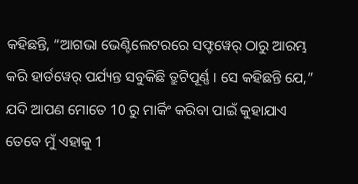କହିଛନ୍ତି, “ଆଗଭା ଭେଣ୍ଟିଲେଟରରେ ସଫ୍ଟୱେର୍ ଠାରୁ ଆରମ୍ଭ କରି ହାର୍ଡୱେର୍ ପର୍ଯ୍ୟନ୍ତ ସବୁକିଛି ତ୍ରୁଟିପୂର୍ଣ୍ଣ । ସେ କହିଛନ୍ତି ଯେ,” ଯଦି ଆପଣ ମୋତେ 10 ରୁ ମାର୍କିଂ କରିବା ପାଇଁ କୁହାଯାଏ ତେବେ ମୁଁ ଏହାକୁ 1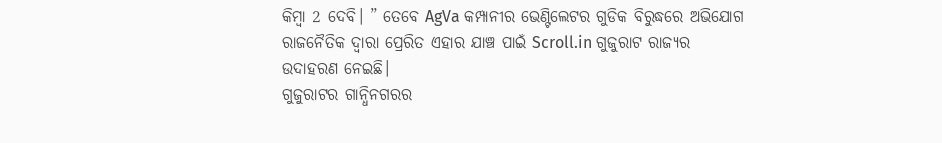କିମ୍ବା 2 ଦେବି। ” ତେବେ AgVa କମ୍ପାନୀର ଭେଣ୍ଟିଲେଟର ଗୁଡିକ ବିରୁଦ୍ଧରେ ଅଭିଯୋଗ ରାଜନୈତିକ ଦ୍ବାରା ପ୍ରେରିତ ଏହାର ଯାଞ୍ଚ ପାଇଁ Scroll.in ଗୁଜୁରାଟ ରାଜ୍ୟର ଉଦାହରଣ ନେଇଛି।
ଗୁଜୁରାଟର ଗାନ୍ଧିନଗରର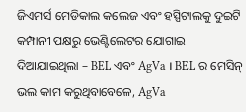ଜିଏମର୍ସ ମେଡିକାଲ କଲେଜ ଏବଂ ହସ୍ପିଟାଲକୁ ଦୁଇଟି କମ୍ପାନୀ ପକ୍ଷରୁ ଭେଣ୍ଟିଲେଟର ଯୋଗାଇ ଦିଆଯାଇଥିଲା – BEL ଏବଂ AgVa । BEL ର ମେସିନ୍ ଭଲ କାମ କରୁଥିବାବେଳେ, AgVa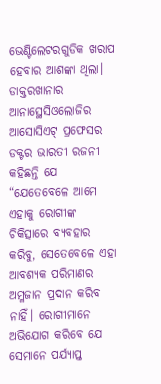ଭେଣ୍ଟିଲେଟରଗୁଡିକ ଖରାପ ହେବାର ଆଶଙ୍କା ଥିଲା। ଡାକ୍ତରଖାନାର ଆନାସ୍ଥେସିଓଲୋଜିର ଆସୋସିଏଟ୍ ପ୍ରଫେସର ଡକ୍ଟର ଭାରତୀ ରଜନୀ କହିଛନ୍ତି ଯେ “ଯେତେବେଳେ ଆମେ ଏହାକୁ ରୋଗୀଙ୍କ ଚିକିତ୍ସାରେ ବ୍ୟବହାର କରିବୁ, ସେତେବେଳେ ଏହା ଆବଶ୍ୟକ ପରିମାଣର ଅମ୍ଳଜାନ ପ୍ରଦାନ କରିବ ନାହିଁ। ରୋଗୀମାନେ ଅଭିଯୋଗ କରିବେ ଯେ ସେମାନେ ପର୍ଯ୍ୟାପ୍ତ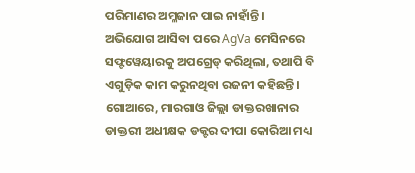ପରିମାଣର ଅମ୍ଳଜାନ ପାଇ ନାହାଁନ୍ତି। ଅଭିଯୋଗ ଆସିବା ପରେ AgVa ମେସିନରେ ସଫ୍ଟୱେୟାରକୁ ଅପଗ୍ରେଡ୍ କରିଥିଲା, ତଥାପି ବି ଏଗୁଡ଼ିକ କାମ କରୁନଥିବା ରଜନୀ କହିଛନ୍ତି। ଗୋଆରେ, ମାରଗାଓ ଜିଲ୍ଲା ଡାକ୍ତରଖାନାର ଡାକ୍ତରୀ ଅଧୀକ୍ଷକ ଡକ୍ଟର ଦୀପା କୋରିଆ ମଧ୍ୟ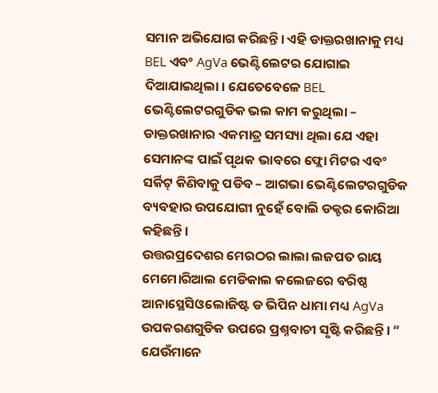ସମାନ ଅଭିଯୋଗ କରିଛନ୍ତି। ଏହି ଡାକ୍ତରଖାନାକୁ ମଧ୍ୟ BEL ଏବଂ AgVa ଭେଣ୍ଟିଲେଟର ଯୋଗାଇ ଦିଆଯାଇଥିଲା। ଯେତେବେଳେ BEL ଭେଣ୍ଟିଲେଟରଗୁଡିକ ଭଲ କାମ କରୁଥିଲା – ଡାକ୍ତରଖାନାର ଏକମାତ୍ର ସମସ୍ୟା ଥିଲା ଯେ ଏହା ସେମାନଙ୍କ ପାଇଁ ପୃଥକ ଭାବରେ ଫ୍ଲୋ ମିଟର ଏବଂ ସର୍କିଟ୍ କିଣିବାକୁ ପଡିବ – ଆଗଭା ଭେଣ୍ଟିଲେଟରଗୁଡିକ ବ୍ୟବହାର ଉପଯୋଗୀ ନୁହେଁ ବୋଲି ଡକ୍ଟର କୋରିଆ କହିଛନ୍ତି।
ଉତ୍ତରପ୍ରଦେଶର ମେରଠର ଲାଲା ଲଜପତ ରାୟ ମେମୋରିଆଲ ମେଡିକାଲ କଲେଜରେ ବରିଷ୍ଠ ଆନାସ୍ଥେସିଓଲୋଜିଷ୍ଟ ଡ ଭିପିନ ଧାମା ମଧ୍ୟ AgVa ଉପକରଣଗୁଡିକ ଉପରେ ପ୍ରଶ୍ନବାଚୀ ସୃଷ୍ଟି କରିଛନ୍ତି। ” ଯେଉଁମାନେ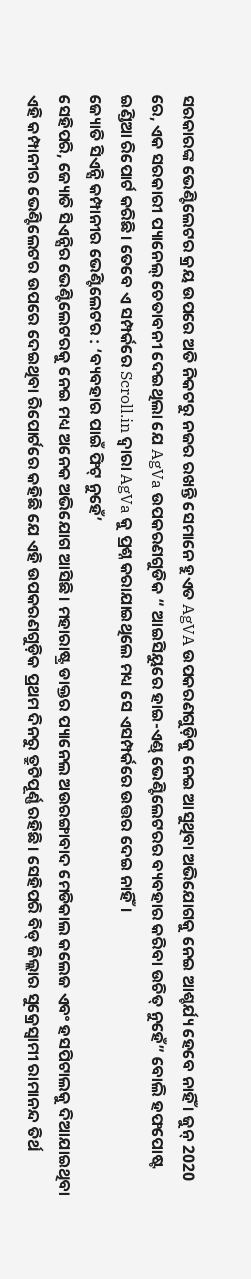ସରକାରଙ୍କ ଭେଣ୍ଟିଲେଟର କ୍ରୟ ଉପରେ ଅତି ନିକଟରୁ ନଜର ରଖନ୍ତି ସେମାନେ ହୁଏତ AgVA ଉପକରଣଗୁଡ଼ିକୁ ନେଇ ଆସୁଥିବା ଅଭିଯୋଗକୁ ନେଇ ଆଶ୍ଚର୍ଯ୍ୟ ହେବେ ନାହିଁ । ଜୁନ୍ 2020 ରେ, ଏକ ସରକାରୀ ପ୍ୟାନେଲ୍ ଚେତାବନୀ ଦେଇଥିଲା ଯେ AgVa ଉପକରଣଗୁଡିକ “ ଆଇସିୟୁରେ ହାଇ-ଏଣ୍ଡ୍ ଭେଣ୍ଟିଲେଟରର ବ୍ୟବହାର କରିବା ଉଚିତ୍ ନୁହେଁ” ବୋଲି ହଫପୋଷ୍ଟ ଇଣ୍ଡିଆ ରିପୋର୍ଟ କରିଛି। ତେବେ ଏ ସମ୍ପର୍କରେ Scroll.in ଦ୍ବାରା AgVa କୁ ପ୍ରଶ୍ନ କରାଯାଇଥିଲେ ମଧ୍ୟ ସେ ଏସମ୍ପର୍କରେ ଉତ୍ତର ଦେଇ ନାହିଁ।
ଜ୍ୟୋତି ସିଏନ୍ସି କମ୍ପାନୀର ଭେଣ୍ଟିଲେଟର : ‘ବ୍ୟବହାର ପାଇଁ ଫିଟ୍ ନୁହେଁ’
ସେହିପରି, ଜ୍ୟୋତି ସିଏନ୍ସିର ଭେଣ୍ଟିଲେଟରକୁ ନେଇ ମଧ୍ୟ ଅନେକ ଅଭିଯୋଗ ଆସିଛି। ମହାରାଷ୍ଟ୍ର ଡାକ୍ତର ପ୍ୟାନେଲ ଅଉରଙ୍ଗାବାଦ ମେଡିକାଲ କଲେଜ ଏବଂ ହସପିଟାଲକୁ ଦିଆଯାଇଥିବା ଏହି କମ୍ପାନୀର ଭେଣ୍ଟିଲେଟର ଉପରେ ଦେଇଥିବା ରିପୋର୍ଟରେ କହିଛି ଯେ ଏହି ଉପକରଣଗୁଡ଼ିକ ପ୍ରଥମ ଦିନରୁ ତ୍ରୁଟିପୂର୍ଣ୍ଣ ରହିଛି। ସେହିପରି ବିଡ୍‌ ଜିଲ୍ଲାର ସୁକ୍ରେସ୍ୱାମୀ ରାମାନନ୍ଦ ତିର୍ଥ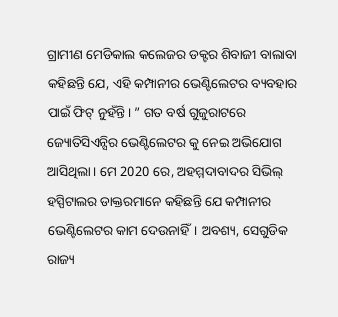ଗ୍ରାମୀଣ ମେଡିକାଲ କଲେଜର ଡକ୍ଟର ଶିବାଜୀ ବାଲାବା କହିଛନ୍ତି ଯେ, ଏହି କମ୍ପାନୀର ଭେଣ୍ଟିଲେଟର ବ୍ୟବହାର ପାଇଁ ଫିଟ୍ ନୁହଁନ୍ତି। ” ଗତ ବର୍ଷ ଗୁଜୁରାଟରେ ଜ୍ୟୋତିସିଏନ୍ସିର ଭେଣ୍ଟିଲେଟର କୁ ନେଇ ଅଭିଯୋଗ ଆସିଥିଲା। ମେ 2020 ରେ, ଅହମ୍ମଦାବାଦର ସିଭିଲ୍ ହସ୍ପିଟାଲର ଡାକ୍ତରମାନେ କହିଛନ୍ତି ଯେ କମ୍ପାନୀର ଭେଣ୍ଟିଲେଟର କାମ ଦେଉନାହିଁ। ଅବଶ୍ୟ, ସେଗୁଡିକ ରାଜ୍ୟ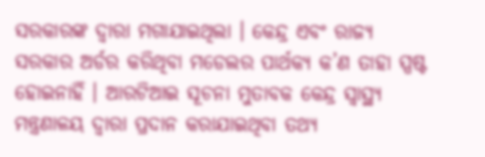ସରକାରଙ୍କ ଦ୍ବାରା ମଗାଯାଇଥିଲା । କେନ୍ଦ୍ର ଏବଂ ରାଜ୍ୟ ସରକାର ଅର୍ଡର କରିଥିବା ମଡେଲର ପାର୍ଥକ୍ୟ କ’ଣ ତାହା ସ୍ପଷ୍ଟ ହୋଇନାହିଁ । ଆରଟିଆଇ ସୂଚନା ମୁତାବକ କେନ୍ଦ୍ର ସ୍ୱାସ୍ଥ୍ୟ ମନ୍ତ୍ରଣାଳୟ ଦ୍ୱାରା ପ୍ରଦାନ କରାଯାଇଥିବା ତଥ୍ୟ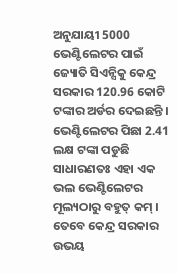ଅନୁଯାୟୀ 5000 ଭେଣ୍ଟିଲେଟର ପାଇଁ ଜ୍ୟୋତି ସିଏନ୍ସିକୁ କେନ୍ଦ୍ର ସରକାର 120.96 କୋଟି ଟଙ୍କାର ଅର୍ଡର ଦେଇଛନ୍ତି । ଭେଣ୍ଟିଲେଟର ପିଛା 2.41 ଲକ୍ଷ ଟଙ୍କା ପଡୁଛି ସାଧାରଣତଃ ଏହା ଏକ ଭଲ ଭେଣ୍ଟିଲେଟର ମୂଲ୍ୟଠାରୁ ବହୁତ୍ କମ୍ । ତେବେ କେନ୍ଦ୍ର ସରକାର ଉଭୟ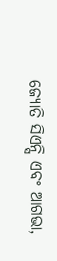ଜ୍ୟୋତି ସିଏନ୍ସି ଏବଂ ଆଗଭା,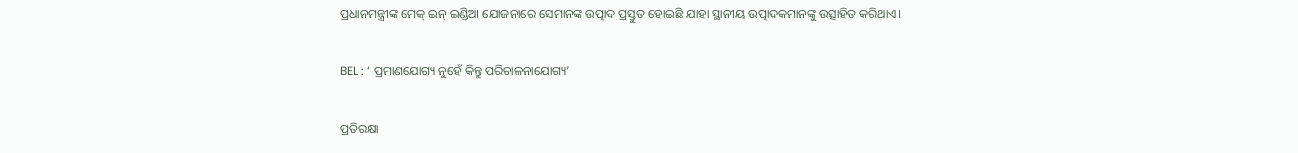ପ୍ରଧାନମନ୍ତ୍ରୀଙ୍କ ମେକ୍ ଇନ୍ ଇଣ୍ଡିଆ ଯୋଜନାରେ ସେମାନଙ୍କ ଉତ୍ପାଦ ପ୍ରସ୍ତୁତ ହୋଇଛି ଯାହା ସ୍ଥାନୀୟ ଉତ୍ପାଦକମାନଙ୍କୁ ଉତ୍ସାହିତ କରିଥାଏ।

BEL : ‘ ପ୍ରମାଣଯୋଗ୍ୟ ନୁହେଁ କିନ୍ତୁ ପରିଚାଳନାଯୋଗ୍ୟ’

ପ୍ରତିରକ୍ଷା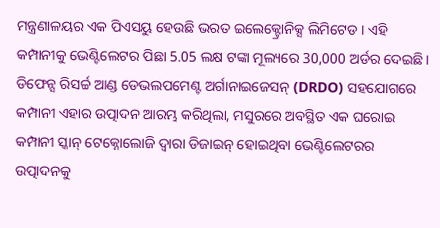ମନ୍ତ୍ରଣାଳୟର ଏକ ପିଏସୟୁ ହେଉଛି ଭରତ ଇଲେକ୍ଟ୍ରୋନିକ୍ସ ଲିମିଟେଡ । ଏହି କମ୍ପାନୀକୁ ଭେଣ୍ଟିଲେଟର ପିଛା 5.05 ଲକ୍ଷ ଟଙ୍କା ମୂଲ୍ୟରେ 30,000 ଅର୍ଡର ଦେଇଛି। ଡିଫେନ୍ସ ରିସର୍ଚ୍ଚ ଆଣ୍ଡ ଡେଭଲପମେଣ୍ଟ ଅର୍ଗାନାଇଜେସନ୍ (DRDO) ସହଯୋଗରେ କମ୍ପାନୀ ଏହାର ଉତ୍ପାଦନ ଆରମ୍ଭ କରିଥିଲା, ମସୁରରେ ଅବସ୍ଥିତ ଏକ ଘରୋଇ କମ୍ପାନୀ ସ୍କାନ୍ ଟେକ୍ନୋଲୋଜି ଦ୍ୱାରା ଡିଜାଇନ୍ ହୋଇଥିବା ଭେଣ୍ଟିଲେଟରର ଉତ୍ପାଦନକୁ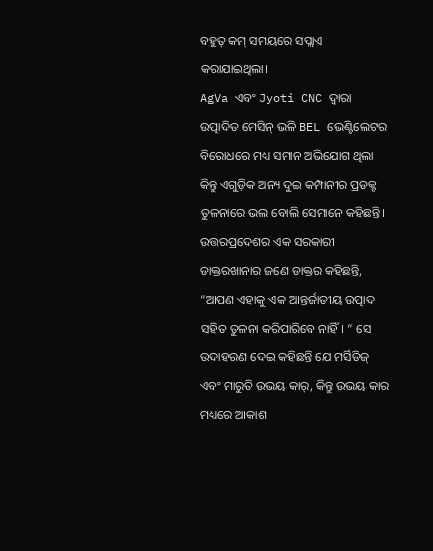ବହୁତ୍ କମ୍ ସମୟରେ ସପ୍ଲାଏ କରାଯାଇଥିଲା।
AgVa ଏବଂ Jyoti CNC ଦ୍ବାରା ଉତ୍ପାଦିତ ମେସିନ୍ ଭଳି BEL ଭେଣ୍ଟିଲେଟର ବିରୋଧରେ ମଧ୍ୟ ସମାନ ଅଭିଯୋଗ ଥିଲା କିନ୍ତୁ ଏଗୁଡ଼ିକ ଅନ୍ୟ ଦୁଇ କମ୍ପାନୀର ପ୍ରଡକ୍ଟ ତୁଳନାରେ ଭଲ ବୋଲି ସେମାନେ କହିଛନ୍ତି। ଉତ୍ତରପ୍ରଦେଶର ଏକ ସରକାରୀ ଡାକ୍ତରଖାନାର ଜଣେ ଡାକ୍ତର କହିଛନ୍ତି, “ଆପଣ ଏହାକୁ ଏକ ଆନ୍ତର୍ଜାତୀୟ ଉତ୍ପାଦ ସହିତ ତୁଳନା କରିପାରିବେ ନାହିଁ। “ ସେ ଉଦାହରଣ ଦେଇ କହିଛନ୍ତି ଯେ ମର୍ସିଡିଜ୍ ଏବଂ ମାରୁତି ଉଭୟ କାର୍, କିନ୍ତୁ ଉଭୟ କାର ମଧ୍ୟରେ ଆକାଶ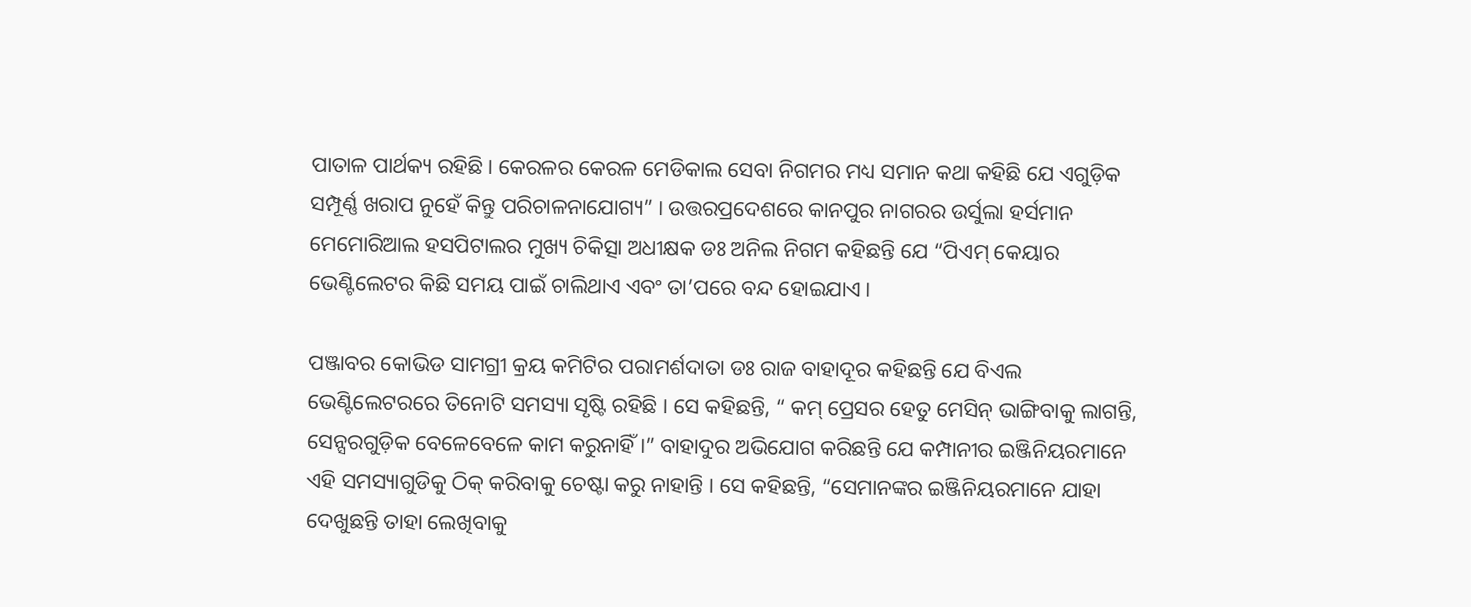ପାତାଳ ପାର୍ଥକ୍ୟ ରହିଛି। କେରଳର କେରଳ ମେଡିକାଲ ସେବା ନିଗମର ମଧ୍ୟ ସମାନ କଥା କହିଛି ଯେ ଏଗୁଡ଼ିକ ସମ୍ପୂର୍ଣ୍ଣ ଖରାପ ନୁହେଁ କିନ୍ତୁ ପରିଚାଳନାଯୋଗ୍ୟ” । ଉତ୍ତରପ୍ରଦେଶରେ କାନପୁର ନାଗରର ଉର୍ସୁଲା ହର୍ସମାନ ମେମୋରିଆଲ ହସପିଟାଲର ମୁଖ୍ୟ ଚିକିତ୍ସା ଅଧୀକ୍ଷକ ଡଃ ଅନିଲ ନିଗମ କହିଛନ୍ତି ଯେ “ପିଏମ୍ କେୟାର ଭେଣ୍ଟିଲେଟର କିଛି ସମୟ ପାଇଁ ଚାଲିଥାଏ ଏବଂ ତା’ପରେ ବନ୍ଦ ହୋଇଯାଏ।

ପଞ୍ଜାବର କୋଭିଡ ସାମଗ୍ରୀ କ୍ରୟ କମିଟିର ପରାମର୍ଶଦାତା ଡଃ ରାଜ ବାହାଦୂର କହିଛନ୍ତି ଯେ ବିଏଲ ଭେଣ୍ଟିଲେଟରରେ ତିନୋଟି ସମସ୍ୟା ସୃଷ୍ଟି ରହିଛି । ସେ କହିଛନ୍ତି, “ କମ୍ ପ୍ରେସର ହେତୁ ମେସିନ୍ ଭାଙ୍ଗିବାକୁ ଲାଗନ୍ତି, ସେନ୍ସରଗୁଡ଼ିକ ବେଳେବେଳେ କାମ କରୁନାହିଁ ।” ବାହାଦୁର ଅଭିଯୋଗ କରିଛନ୍ତି ଯେ କମ୍ପାନୀର ଇଞ୍ଜିନିୟରମାନେ ଏହି ସମସ୍ୟାଗୁଡିକୁ ଠିକ୍ କରିବାକୁ ଚେଷ୍ଟା କରୁ ନାହାନ୍ତି । ସେ କହିଛନ୍ତି, “ସେମାନଙ୍କର ଇଞ୍ଜିନିୟରମାନେ ଯାହା ଦେଖୁଛନ୍ତି ତାହା ଲେଖିବାକୁ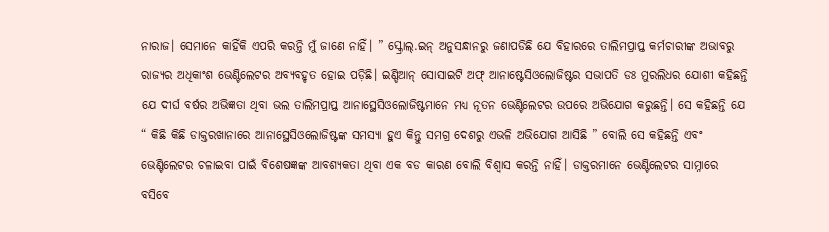ନାରାଜ। ସେମାନେ କାହିଁକି ଏପରି କରନ୍ତି ମୁଁ ଜାଣେ ନାହିଁ। ” ସ୍କ୍ରୋଲ୍.ଇନ୍ ଅନୁସନ୍ଧାନରୁ ଜଣାପଡିଛି ଯେ ବିହାରରେ ତାଲିମପ୍ରାପ୍ତ କର୍ମଚାରୀଙ୍କ ଅଭାବରୁ ରାଜ୍ୟର ଅଧିକାଂଶ ଭେଣ୍ଟିଲେଟର ଅବ୍ୟବହୃତ ହୋଇ ପଡ଼ିଛି। ଇଣ୍ଡିଆନ୍ ସୋସାଇଟି ଅଫ୍ ଆନାଷ୍ଟେସିଓଲୋଜିଷ୍ଟର ସଭାପତି ଡଃ ମୁରଲିଧର ଯୋଶୀ କହିଛନ୍ତି ଯେ ଦୀର୍ଘ ବର୍ଷର ଅଭିଜ୍ଞତା ଥିବା ଭଲ ତାଲିମପ୍ରାପ୍ତ ଆନାସ୍ଥେସିଓଲୋଜିଷ୍ଟମାନେ ମଧ୍ୟ ନୂତନ ଭେଣ୍ଟିଲେଟର ଉପରେ ଅଭିଯୋଗ କରୁଛନ୍ତି। ସେ କହିଛନ୍ତି ଯେ “ କିଛି କିଛି ଡାକ୍ତରଖାନାରେ ଆନାସ୍ଥେସିଓଲୋଜିଷ୍ଟଙ୍କ ସମସ୍ୟା ହୁଏ କିନ୍ତୁ ସମଗ୍ର ଦେଶରୁ ଏଭଳି ଅଭିଯୋଗ ଆସିଛି ” ବୋଲି ସେ କହିଛନ୍ତି ଏବଂ ଭେଣ୍ଟିଲେଟର ଚଳାଇବା ପାଇଁ ବିଶେଷଜ୍ଞଙ୍କ ଆବଶ୍ୟକତା ଥିବା ଏକ ବଡ କାରଣ ବୋଲି ବିଶ୍ୱାସ କରନ୍ତି ନାହିଁ। ଡାକ୍ତରମାନେ ଭେଣ୍ଟିଲେଟର ସାମ୍ନାରେ ବସିବେ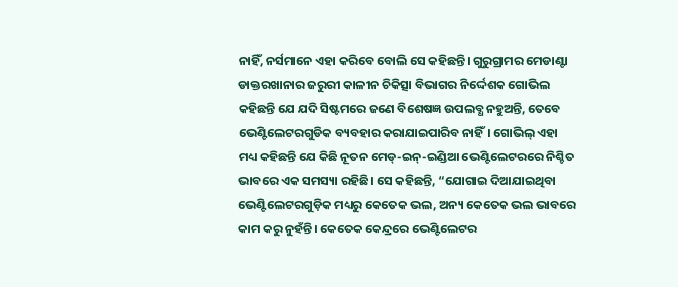ନାହିଁ, ନର୍ସମାନେ ଏହା କରିବେ ବୋଲି ସେ କହିଛନ୍ତି। ଗୁରୁଗ୍ରାମର ମେଡାଣ୍ଟା ଡାକ୍ତରଖାନାର ଜରୁରୀ କାଳୀନ ଚିକିତ୍ସା ବିଭାଗର ନିର୍ଦ୍ଦେଶକ ଗୋଭିଲ କହିଛନ୍ତି ଯେ ଯଦି ସିଷ୍ଟମରେ ଜଣେ ବିଶେଷଜ୍ଞ ଉପଲବ୍ଧ ନହୁଅନ୍ତି, ତେବେ ଭେଣ୍ଟିଲେଟରଗୁଡିକ ବ୍ୟବହାର କରାଯାଇପାରିବ ନାହିଁ। ଗୋଭିଲ୍ ଏହା ମଧ୍ୟ କହିଛନ୍ତି ଯେ କିଛି ନୂତନ ମେଡ୍-ଇନ୍-ଇଣ୍ଡିଆ ଭେଣ୍ଟିଲେଟରରେ ନିଶ୍ଚିତ ଭାବରେ ଏକ ସମସ୍ୟା ରହିଛି। ସେ କହିଛନ୍ତି, “ଯୋଗାଇ ଦିଆଯାଇଥିବା ଭେଣ୍ଟିଲେଟରଗୁଡ଼ିକ ମଧ୍ୟରୁ କେତେକ ଭଲ, ଅନ୍ୟ କେତେକ ଭଲ ଭାବରେ କାମ କରୁ ନୁହଁନ୍ତି। କେତେକ କେନ୍ଦ୍ରରେ ଭେଣ୍ଟିଲେଟର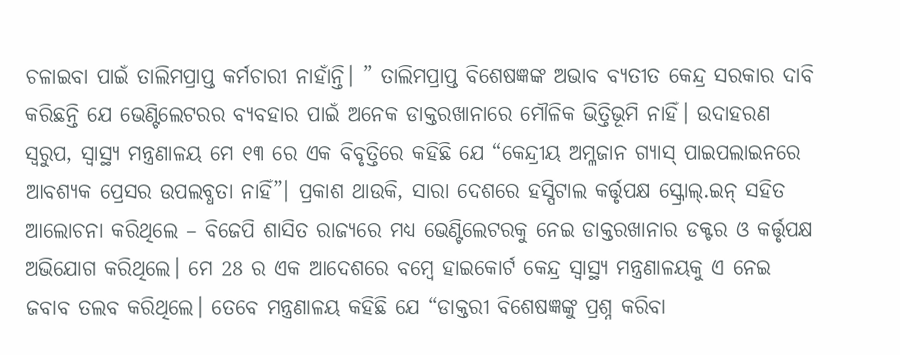ଚଳାଇବା ପାଇଁ ତାଲିମପ୍ରାପ୍ତ କର୍ମଚାରୀ ନାହାଁନ୍ତି। ” ତାଲିମପ୍ରାପ୍ତ ବିଶେଷଜ୍ଞଙ୍କ ଅଭାବ ବ୍ୟତୀତ କେନ୍ଦ୍ର ସରକାର ଦାବି କରିଛନ୍ତି ଯେ ଭେଣ୍ଟିଲେଟରର ବ୍ୟବହାର ପାଇଁ ଅନେକ ଡାକ୍ତରଖାନାରେ ମୌଳିକ ଭିତ୍ତିଭୂମି ନାହିଁ। ଉଦାହରଣ ସ୍ବରୁପ, ସ୍ୱାସ୍ଥ୍ୟ ମନ୍ତ୍ରଣାଳୟ ମେ ୧୩ ରେ ଏକ ବିବୃତ୍ତିରେ କହିଛି ଯେ “କେନ୍ଦ୍ରୀୟ ଅମ୍ଳଜାନ ଗ୍ୟାସ୍ ପାଇପଲାଇନରେ ଆବଶ୍ୟକ ପ୍ରେସର ଉପଲବ୍ଧତା ନାହିଁ”। ପ୍ରକାଶ ଥାଉକି, ସାରା ଦେଶରେ ହସ୍ପିଟାଲ କର୍ତ୍ତୃପକ୍ଷ ସ୍କ୍ରୋଲ୍.ଇନ୍ ସହିତ ଆଲୋଚନା କରିଥିଲେ – ବିଜେପି ଶାସିତ ରାଜ୍ୟରେ ମଧ୍ଯ ଭେଣ୍ଟିଲେଟରକୁ ନେଇ ଡାକ୍ତରଖାନାର ଡକ୍ଟର ଓ କର୍ତ୍ତୃପକ୍ଷ ଅଭିଯୋଗ କରିଥିଲେ। ମେ 28 ର ଏକ ଆଦେଶରେ ବମ୍ବେ ହାଇକୋର୍ଟ କେନ୍ଦ୍ର ସ୍ୱାସ୍ଥ୍ୟ ମନ୍ତ୍ରଣାଳୟକୁ ଏ ନେଇ ଜବାବ ତଲବ କରିଥିଲେ। ତେବେ ମନ୍ତ୍ରଣାଳୟ କହିଛି ଯେ “ଡାକ୍ତରୀ ବିଶେଷଜ୍ଞଙ୍କୁ ପ୍ରଶ୍ନ କରିବା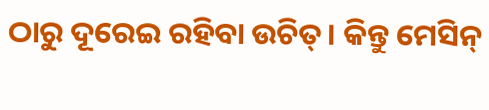ଠାରୁ ଦୂରେଇ ରହିବା ଉଚିତ୍। କିନ୍ତୁ ମେସିନ୍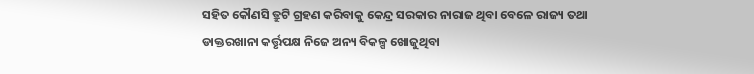ସହିତ କୌଣସି ତ୍ରୁଟି ଗ୍ରହଣ କରିବାକୁ କେନ୍ଦ୍ର ସରକାର ନାରାଜ ଥିବା ବେଳେ ରାଜ୍ୟ ତଥା ଡାକ୍ତରଖାନା କର୍ତ୍ତୃପକ୍ଷ ନିଜେ ଅନ୍ୟ ବିକଳ୍ପ ଖୋଜୁଥିବା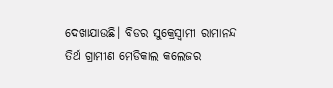ଦେଖାଯାଉଛି। ବିଡର ସୁକ୍ରେସ୍ୱାମୀ ରାମାନନ୍ଦ ତିର୍ଥ ଗ୍ରାମୀଣ ମେଡିକାଲ କଲେଜର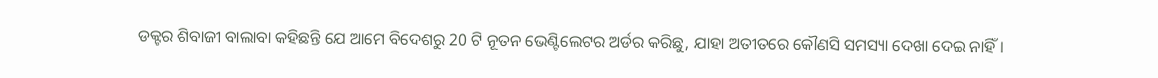ଡକ୍ଟର ଶିବାଜୀ ବାଲାବା କହିଛନ୍ତି ଯେ ଆମେ ବିଦେଶରୁ 20 ଟି ନୂତନ ଭେଣ୍ଟିଲେଟର ଅର୍ଡର କରିଛୁ, ଯାହା ଅତୀତରେ କୌଣସି ସମସ୍ୟା ଦେଖା ଦେଇ ନାହିଁ।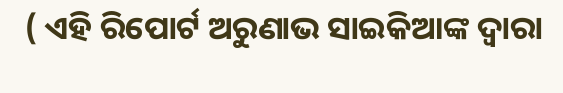( ଏହି ରିପୋର୍ଟ ଅରୁଣାଭ ସାଇକିଆଙ୍କ ଦ୍ବାରା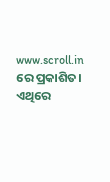www.scroll.in ରେ ପ୍ରକାଶିତ। ଏଥିରେ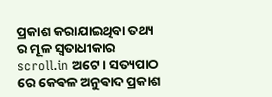ପ୍ରକାଶ କରାଯାଇଥିବା ତଥ୍ୟ ର ମୂଳ ସ୍ଵତାଧୀକାର scroll.in ଅଟେ। ସତ୍ୟପାଠ ରେ କେଵଳ ଅନୁଵାଦ ପ୍ରକାଶ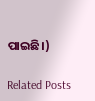ପାଇଛି।)

Related Posts